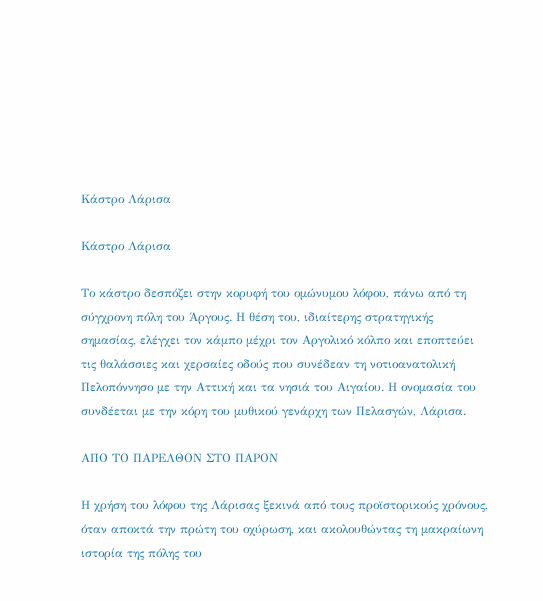Κάστρο Λάρισα

Κάστρο Λάρισα

Το κάστρο δεσπόζει στην κορυφή του ομώνυμου λόφου, πάνω από τη σύγχρονη πόλη του Άργους. Η θέση του, ιδιαίτερης στρατηγικής σημασίας, ελέγχει τον κάμπο μέχρι τον Αργολικό κόλπο και εποπτεύει τις θαλάσσιες και χερσαίες οδούς που συνέδεαν τη νοτιοανατολική Πελοπόννησο με την Αττική και τα νησιά του Αιγαίου. Η ονομασία του συνδέεται με την κόρη του μυθικού γενάρχη των Πελασγών, Λάρισα.

ΑΠΟ ΤΟ ΠΑΡΕΛΘΟΝ ΣΤΟ ΠΑΡΟΝ

Η χρήση του λόφου της Λάρισας ξεκινά από τους προϊστορικούς χρόνους, όταν αποκτά την πρώτη του οχύρωση, και ακολουθώντας τη μακραίωνη ιστορία της πόλης του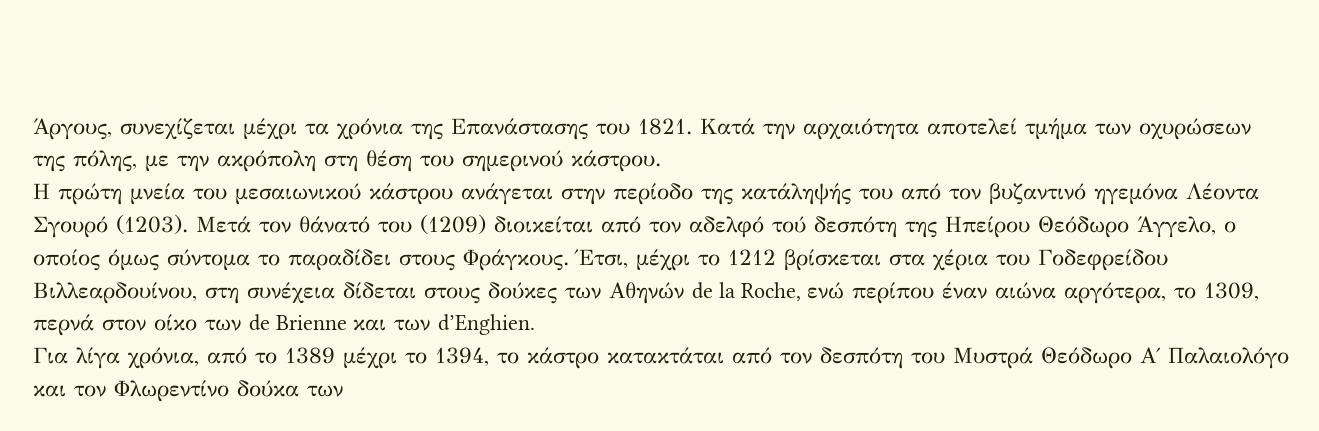Άργους, συνεχίζεται μέχρι τα χρόνια της Επανάστασης του 1821. Κατά την αρχαιότητα αποτελεί τμήμα των οχυρώσεων της πόλης, με την ακρόπολη στη θέση του σημερινού κάστρου.
Η πρώτη μνεία του μεσαιωνικού κάστρου ανάγεται στην περίοδο της κατάληψής του από τον βυζαντινό ηγεμόνα Λέοντα Σγουρό (1203). Μετά τον θάνατό του (1209) διοικείται από τον αδελφό τού δεσπότη της Ηπείρου Θεόδωρο Άγγελο, ο οποίος όμως σύντομα το παραδίδει στους Φράγκους. Έτσι, μέχρι το 1212 βρίσκεται στα χέρια του Γοδεφρείδου Βιλλεαρδουίνου, στη συνέχεια δίδεται στους δούκες των Αθηνών de la Roche, ενώ περίπου έναν αιώνα αργότερα, το 1309, περνά στον οίκο των de Brienne και των d’Enghien.
Για λίγα χρόνια, από το 1389 μέχρι το 1394, το κάστρο κατακτάται από τον δεσπότη του Μυστρά Θεόδωρο Α΄ Παλαιολόγο και τον Φλωρεντίνο δούκα των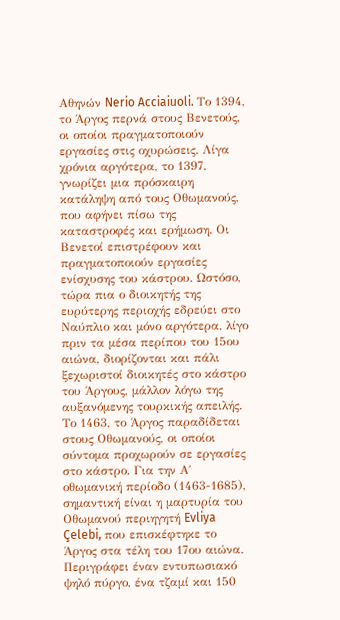Αθηνών Nerio Acciaiuoli. Το 1394, το Άργος περνά στους Βενετούς, οι οποίοι πραγματοποιούν εργασίες στις οχυρώσεις. Λίγα χρόνια αργότερα, το 1397, γνωρίζει μια πρόσκαιρη κατάληψη από τους Οθωμανούς, που αφήνει πίσω της καταστροφές και ερήμωση. Οι Βενετοί επιστρέφουν και πραγματοποιούν εργασίες ενίσχυσης του κάστρου. Ωστόσο, τώρα πια ο διοικητής της ευρύτερης περιοχής εδρεύει στο Ναύπλιο και μόνο αργότερα, λίγο πριν τα μέσα περίπου του 15ου αιώνα, διορίζονται και πάλι ξεχωριστοί διοικητές στο κάστρο του Άργους, μάλλον λόγω της αυξανόμενης τουρκικής απειλής.
Το 1463, το Άργος παραδίδεται στους Οθωμανούς, οι οποίοι σύντομα προχωρούν σε εργασίες στο κάστρο. Για την Α΄ οθωμανική περίοδο (1463-1685), σημαντική είναι η μαρτυρία του Οθωμανού περιηγητή Evliya Çelebi, που επισκέφτηκε το Άργος στα τέλη του 17ου αιώνα. Περιγράφει έναν εντυπωσιακό ψηλό πύργο, ένα τζαμί και 150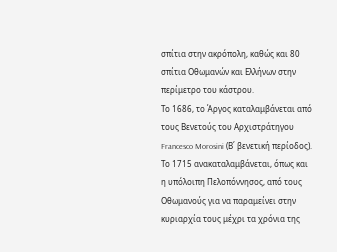σπίτια στην ακρόπολη, καθώς και 80 σπίτια Οθωμανών και Ελλήνων στην περίμετρο του κάστρου.
Το 1686, το Άργος καταλαμβάνεται από τους Βενετούς του Αρχιστράτηγου Francesco Morosini (Β΄ βενετική περίοδος). Το 1715 ανακαταλαμβάνεται, όπως και η υπόλοιπη Πελοπόννησος, από τους Οθωμανούς για να παραμείνει στην κυριαρχία τους μέχρι τα χρόνια της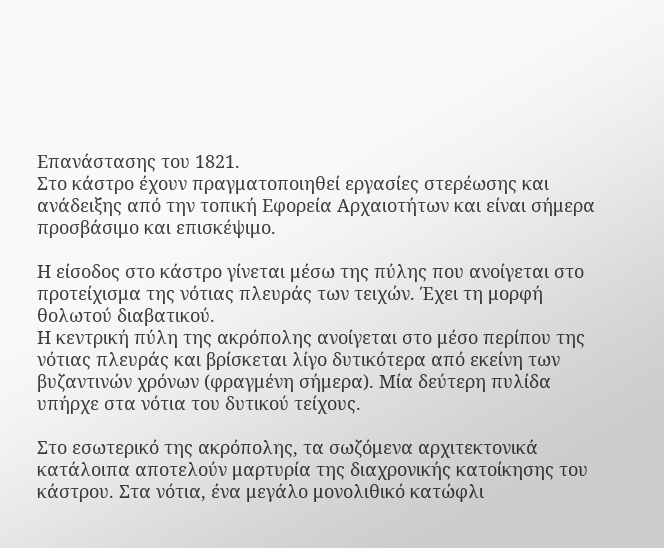Επανάστασης του 1821.
Στο κάστρο έχουν πραγματοποιηθεί εργασίες στερέωσης και ανάδειξης από την τοπική Εφορεία Αρχαιοτήτων και είναι σήμερα προσβάσιμο και επισκέψιμο.

Η είσοδος στο κάστρο γίνεται μέσω της πύλης που ανοίγεται στο προτείχισμα της νότιας πλευράς των τειχών. Έχει τη μορφή θολωτού διαβατικού.
Η κεντρική πύλη της ακρόπολης ανοίγεται στο μέσο περίπου της νότιας πλευράς και βρίσκεται λίγο δυτικότερα από εκείνη των βυζαντινών χρόνων (φραγμένη σήμερα). Μία δεύτερη πυλίδα υπήρχε στα νότια του δυτικού τείχους.

Στο εσωτερικό της ακρόπολης, τα σωζόμενα αρχιτεκτονικά κατάλοιπα αποτελούν μαρτυρία της διαχρονικής κατοίκησης του κάστρου. Στα νότια, ένα μεγάλο μονολιθικό κατώφλι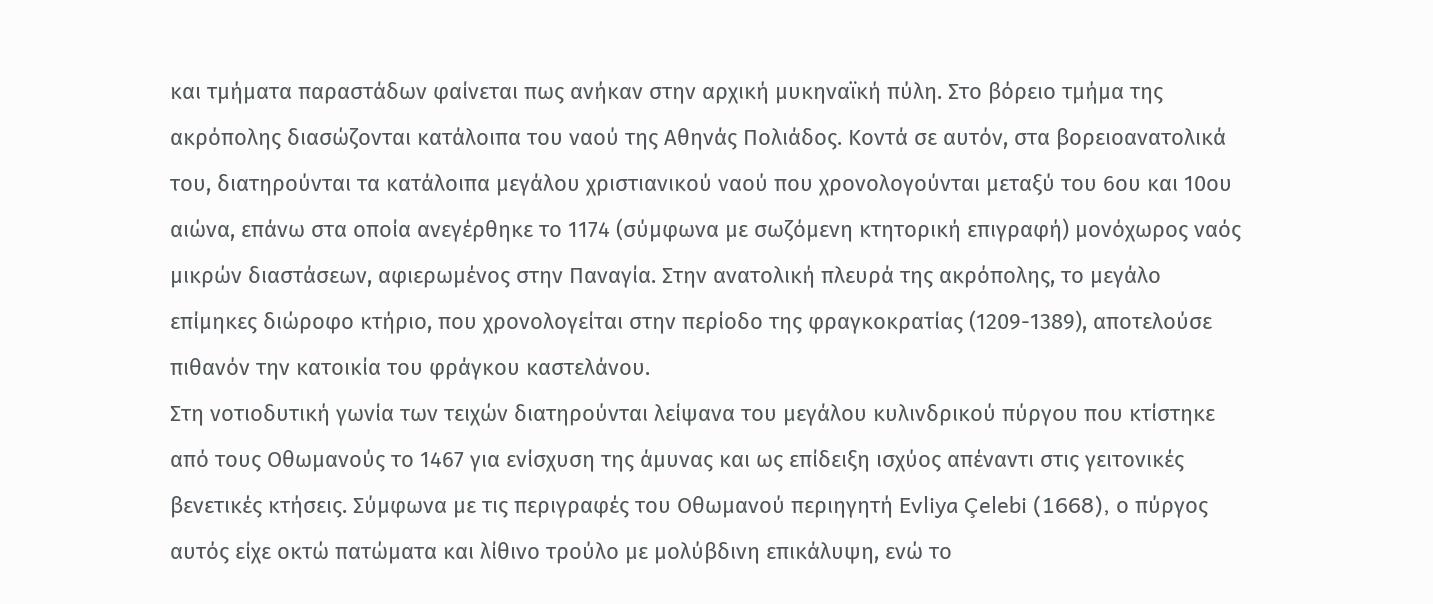και τμήματα παραστάδων φαίνεται πως ανήκαν στην αρχική μυκηναϊκή πύλη. Στο βόρειο τμήμα της ακρόπολης διασώζονται κατάλοιπα του ναού της Αθηνάς Πολιάδος. Κοντά σε αυτόν, στα βορειοανατολικά του, διατηρούνται τα κατάλοιπα μεγάλου χριστιανικού ναού που χρονολογούνται μεταξύ του 6ου και 10ου αιώνα, επάνω στα οποία ανεγέρθηκε το 1174 (σύμφωνα με σωζόμενη κτητορική επιγραφή) μονόχωρος ναός μικρών διαστάσεων, αφιερωμένος στην Παναγία. Στην ανατολική πλευρά της ακρόπολης, το μεγάλο επίμηκες διώροφο κτήριο, που χρονολογείται στην περίοδο της φραγκοκρατίας (1209-1389), αποτελούσε πιθανόν την κατοικία του φράγκου καστελάνου.
Στη νοτιοδυτική γωνία των τειχών διατηρούνται λείψανα του μεγάλου κυλινδρικού πύργου που κτίστηκε από τους Οθωμανούς το 1467 για ενίσχυση της άμυνας και ως επίδειξη ισχύος απέναντι στις γειτονικές βενετικές κτήσεις. Σύμφωνα με τις περιγραφές του Οθωμανού περιηγητή Evliya Çelebi (1668), ο πύργος αυτός είχε οκτώ πατώματα και λίθινο τρούλο με μολύβδινη επικάλυψη, ενώ το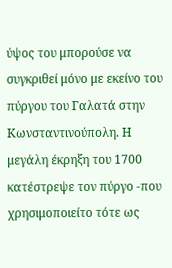ύψος του μπορούσε να συγκριθεί μόνο με εκείνο του πύργου του Γαλατά στην Κωνσταντινούπολη. Η μεγάλη έκρηξη του 1700 κατέστρεψε τον πύργο -που χρησιμοποιείτο τότε ως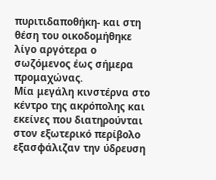πυριτιδαποθήκη- και στη θέση του οικοδομήθηκε λίγο αργότερα ο σωζόμενος έως σήμερα προμαχώνας.
Μία μεγάλη κινστέρνα στο κέντρο της ακρόπολης και εκείνες που διατηρούνται στον εξωτερικό περίβολο εξασφάλιζαν την ύδρευση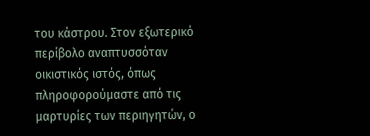του κάστρου. Στον εξωτερικό περίβολο αναπτυσσόταν οικιστικός ιστός, όπως πληροφορούμαστε από τις μαρτυρίες των περιηγητών, ο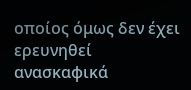οποίος όμως δεν έχει ερευνηθεί ανασκαφικά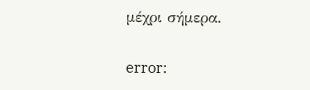μέχρι σήμερα.

error: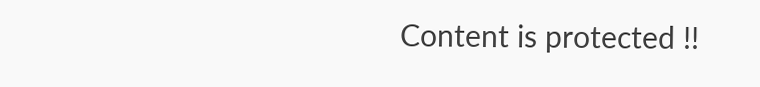Content is protected !!